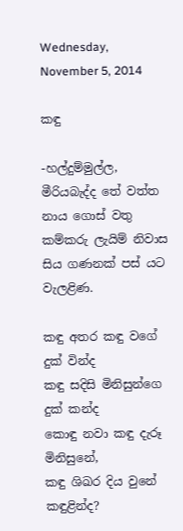Wednesday, November 5, 2014

කඳු

-හල්දුම්මුල්ල, මීරියබැද්ද තේ වත්ත නාය ගොස් වතු කම්කරු ලැයිම් නිවාස සිය ගණනක් පස් යට වැලළිණ.

කඳු අතර කඳු වගේ දුක් වින්ද
කඳු සදිසි මිනිසුන්ගෙ දුක් කන්ද
කොඳු නවා කඳු දැරූ මිනිසුනේ,
කඳු ශිඛර දිය වුනේ කඳුළින්ද?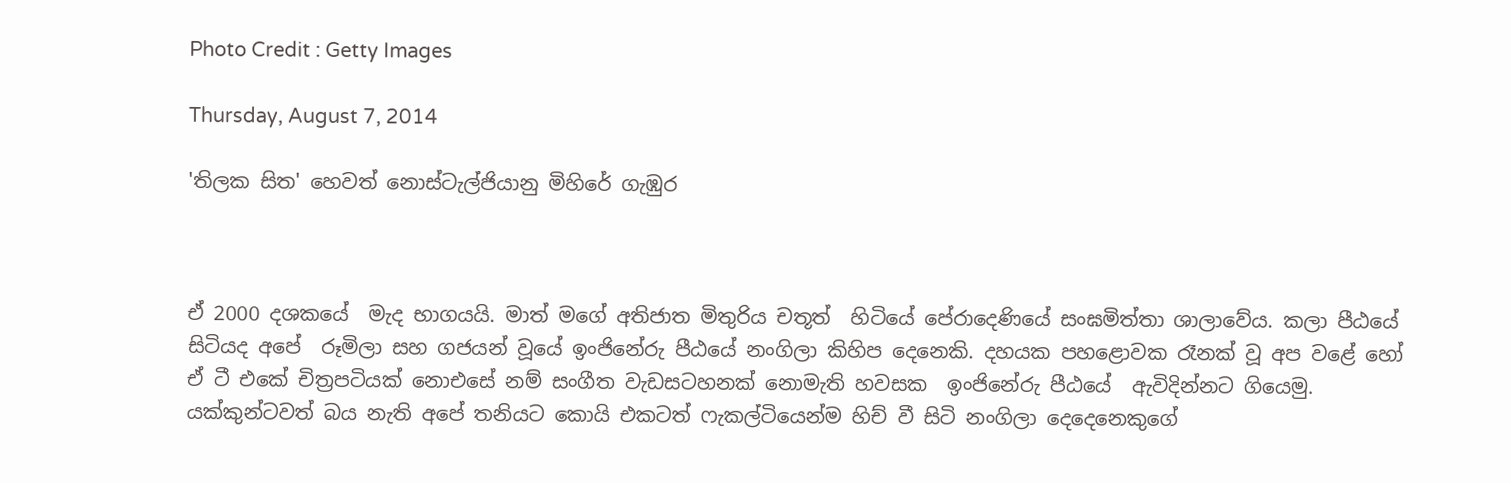Photo Credit : Getty Images

Thursday, August 7, 2014

'තිලක සිත' හෙවත් නොස්ටැල්ජියානු මිහිරේ ගැඹුර



ඒ 2000 දශකයේ  මැද භාගයයි. මාත් මගේ අතිජාත මිතුරිය චතූත්  හිටියේ පේරාදෙණියේ සංඝමිත්තා ශාලාවේය. කලා පීඨයේ සිටියද අපේ  රූමිලා සහ ගජයන් වූයේ ඉංජිනේරු පීඨයේ නංගිලා කිහිප දෙනෙකි. දහයක පහළොවක රෑනක් වූ අප වළේ හෝ ඒ ටී එකේ චිත්‍රපටියක් නොඑසේ නම් සංගීත වැඩසටහනක් නොමැති හවසක  ඉංජිනේරු පීඨයේ  ඇවිදින්නට ගියෙමු. යක්කුන්ටවත් බය නැති අපේ තනියට කොයි එකටත් ෆැකල්ටියෙන්ම හිච් වී සිටි නංගිලා දෙදෙනෙකුගේ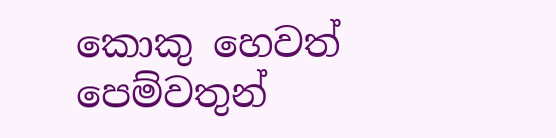කොකු හෙවත් පෙම්වතුන්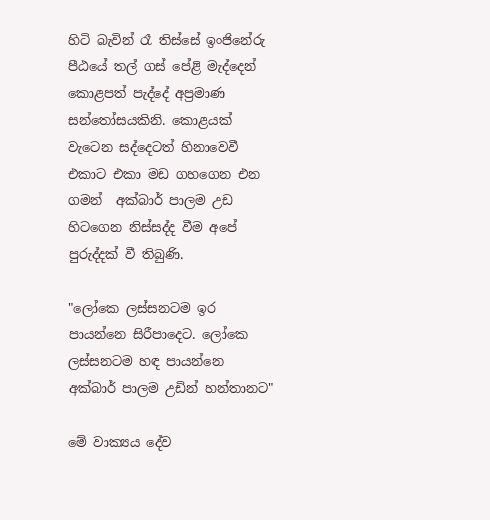හිටි බැවින් රෑ තිස්සේ ඉංජිනේරු පීඨයේ තල් ගස් පේළි මැද්දෙන් කොළපත් පැද්දේ අප්‍රමාණ සන්තෝසයකිනි. කොළයක් වැටෙන සද්දෙටත් හිනාවෙවී එකාට එකා මඩ ගහගෙන එන ගමන්  අක්බාර් පාලම උඩ හිටගෙන නිස්සද්ද වීම අපේ පුරුද්දක් වී තිබුණි.

"ලෝකෙ ලස්සනටම ඉර පායන්නෙ සිරීපාදෙට. ලෝකෙ ලස්සනටම හඳ පායන්නෙ අක්බාර් පාලම උඩින් හන්තානට"

මේ වාක්‍යය දේව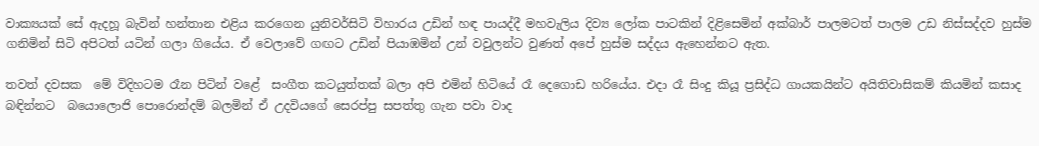වාක්‍යයක් සේ ඇදහූ බැවින් හන්තාන එළිය කරගෙන යුනිවර්සිටි විහාරය උඩින් හඳ පායද්දී මහවැලිය දිව්‍ය ලෝක පාටකින් දිළිසෙමින් අක්බාර් පාලමටත් පාලම උඩ නිස්සද්දව හුස්ම ගනිමින් සිටි අපිටත් යටින් ගලා ගියේය. ඒ වෙලාවේ ගඟට උඩින් පියාඹමින් උන් වවුලන්ට වුණත් අපේ හුස්ම සද්දය ඇහෙන්නට ඇත.

තවත් දවසක  මේ විදිහටම රෑන පිටින් වළේ  සංගීත කටයුත්තක් බලා අපි එමින් හිටියේ රෑ දෙගොඩ හරියේය. එදා රෑ සිංදු කියූ ප්‍රසිද්ධ ගායකයින්ට අයිතිවාසිකම් කියමින් කසාද බඳින්නට  බයොලොජි පොරොන්දම් බලමින් ඒ උදවියගේ සෙරප්පු සපත්තු ගැන පවා වාද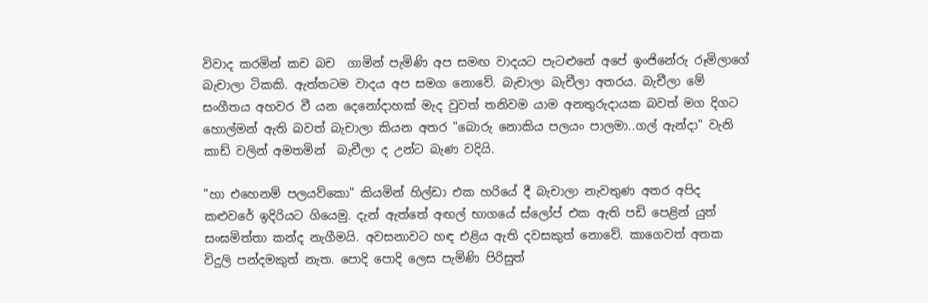විවාද කරමින් කච බච  ගාමින් පැමිණි අප සමඟ වාදයට පැටළුනේ අපේ ඉංජිනේරු රූමිලාගේ බැචාලා ටිකකි. ඇත්තටම වාදය අප සමග නොවේ. බැචාලා බැචීලා අතරය. බැචීලා මේ සංගීතය අහවර වී යන දෙනෝදාහක් මැද වුවත් තනිවම යාම අනතුරුදායක බවත් මග දිගට හොල්මන් ඇති බවත් බැචාලා කියන අතර "බොරු නොකිය පලයං පාලමා..ගල් ඇන්දා" වැනි කාඩ් වලින් අමතමින්  බැචීලා ද උන්ට බැණ වදියි.

"හා එහෙනම් පලයව්කො" කියමින් හිල්ඩා එක හරියේ දී බැචාලා නැවතුණ අතර අපිද කළුවරේ ඉදිරියට ගියෙමු. දැන් ඇත්තේ අඟල් භාගයේ ස්ලෝප් එක ඇති පඩි පෙළින් යුත් සංඝමිත්තා කන්ද නැගීමයි. අවසනාවට හඳ එළිය ඇති දවසකුත් නොවේ. කාගෙවත් අතක විදුලි පන්දමකුත් නැත. පොදි පොදි ලෙස පැමිණි පිරිසුත්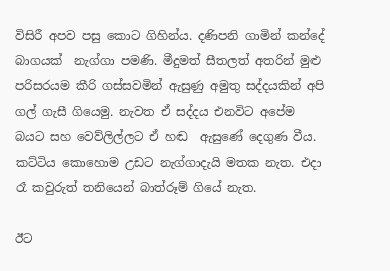විසිරී අපව පසු කොට ගිහින්ය. දණිපනි ගාමින් කන්දේ බාගයක්  නැග්ගා පමණි. මීදුමත් සීතලත් අතරින් මුළු පරිසරයම කීරි ගස්සවමින් ඇසුණු අමුතු සද්දයකින් අපි ගල් ගැසී ගියෙමු. නැවත ඒ සද්දය එනවිට අපේම බයට සහ වෙව්ලිල්ලට ඒ හඬ  ඇසුණේ දෙගුණ වීය. කට්ටිය කොහොම උඩට නැග්ගාදැයි මතක නැත. එදා රෑ කවුරුත් තනියෙන් බාත්රූම් ගියේ නැත.

ඊට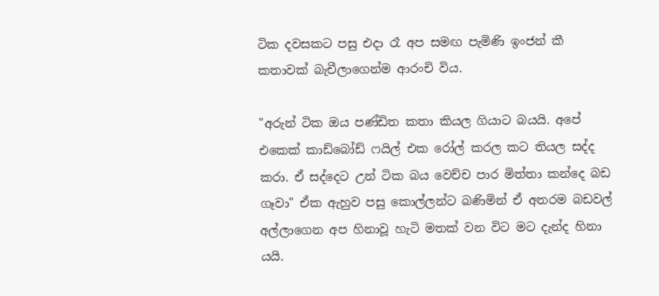ටික දවසකට පසු එදා රෑ අප සමඟ පැමිණි ඉංජන් කී කතාවක් බැචීලාගෙන්ම ආරංචි විය.

"අරුන් ටික ඔය පණ්ඩිත කතා කියල ගියාට බයයි. අපේ එකෙක් කාඩ්බෝඩ් ෆයිල් එක රෝල් කරල කට තියල සද්ද කරා. ඒ සද්දෙට උන් ටික බය වෙච්ච පාර මිත්තා කන්දෙ බඩ ගෑවා" ඒක ඇහුව පසු කොල්ලන්ට බණිමින් ඒ අතරම බඩවල් අල්ලාගෙන අප හිනාවූ හැටි මතක් වන විට මට දැන්ද හිනා යයි.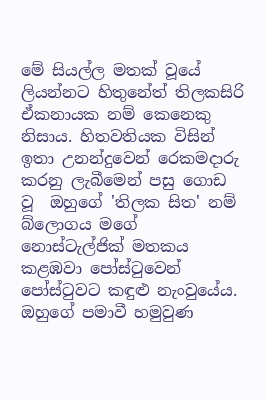මේ සියල්ල මතක් වූයේ  ලියන්නට හිතුනේත් තිලකසිරි ඒකනායක නම් කෙනෙකු නිසාය. හිතවතියක විසින් ඉතා උනන්දුවෙන් රෙකමදාරු කරනු ලැබීමෙන් පසු ගොඩ වූ  ඔහුගේ 'තිලක සිත' නම් බ්ලොගය මගේ නොස්ටැල්ජික් මතකය කළඹවා පෝස්ටුවෙන් පෝස්ටුවට කඳුළු නැංවුයේය. ඔහුගේ පමාවී හමුවුණ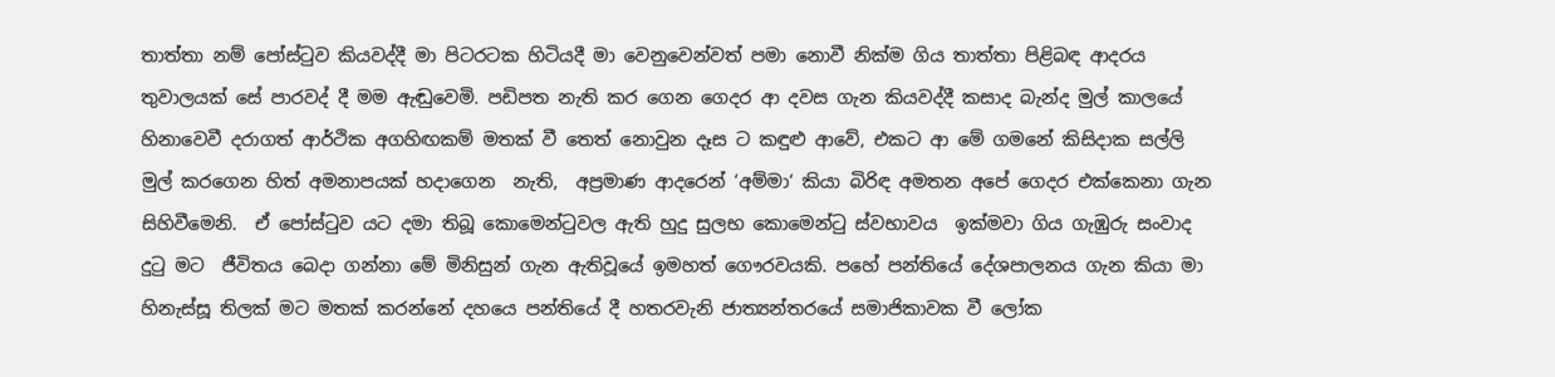තාත්තා නම් පෝස්ටුව කියවද්දී මා පිටරටක හිටියදී මා වෙනුවෙන්වත් පමා නොවී නික්ම ගිය තාත්තා පිළිබඳ ආදරය තුවාලයක් සේ පාරවද් දී මම ඇඬුවෙමි. පඩිපත නැති කර ගෙන ගෙදර ආ දවස ගැන කියවද්දී කසාද බැන්ද මුල් කාලයේ හිනාවෙවී දරාගත් ආර්ථික අගහිඟකම් මතක් වී තෙත් නොවුන දෑස ට කඳුළු ආවේ, එකට ආ මේ ගමනේ කිසිදාක සල්ලි මුල් කරගෙන හිත් අමනාපයක් හදාගෙන  නැති,  අප්‍රමාණ ආදරෙන් ‘අම්මා‘ කියා බිරිඳ අමතන අපේ ගෙදර එක්කෙනා ගැන සිහිවීමෙනි.  ඒ පෝස්ටුව යට දමා තිබූ කොමෙන්ටුවල ඇති හුදු සුලභ කොමෙන්ටු ස්වභාවය  ඉක්මවා ගිය ගැඹුරු සංවාද දුටු මට  ජීවිතය බෙදා ගන්නා මේ මිනිසුන් ගැන ඇතිවූයේ ඉමහත් ගෞරවයකි. පහේ පන්තියේ දේශපාලනය ගැන කියා මා හිනැස්සූ තිලක් මට මතක් කරන්නේ දහයෙ පන්තියේ දී හතරවැනි ජාත්‍යන්තරයේ සමාජිකාවක වී ලෝක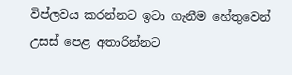විප්ලවය කරන්නට ඉටා ගැනීම හේතුවෙන් උසස් පෙළ අතාරින්නට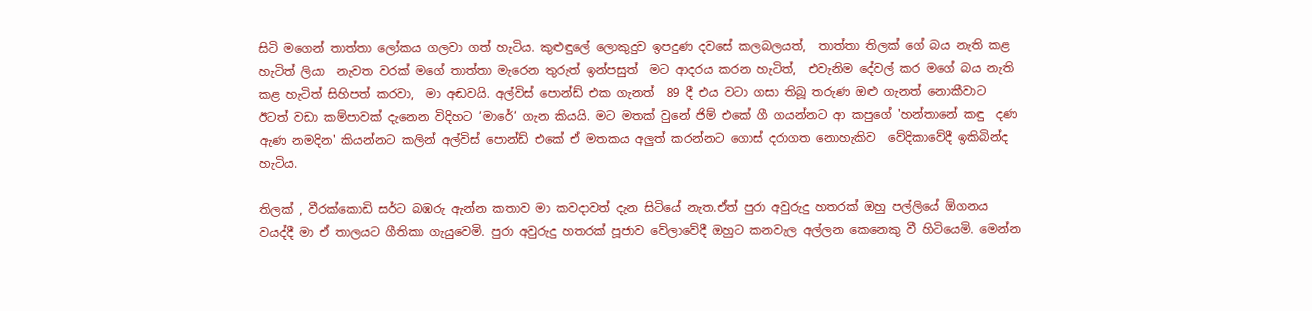සිටි මගෙන් තාත්තා ලෝකය ගලවා ගත් හැටිය. කුළුඳුලේ ලොකුදුව ඉපදුණ දවසේ කලබලයත්,  තාත්තා තිලක් ගේ බය නැති කළ හැටිත් ලියා  නැවත වරක් මගේ තාත්තා මැරෙන තුරුත් ඉන්පසුත්  මට ආදරය කරන හැටිත්,  එවැනිම දේවල් කර මගේ බය නැති කළ හැටිත් සිහිපත් කරවා,  මා අඬවයි. අල්විස් පොන්ඩ් එක ගැනත්  89 දී එය වටා ගසා තිබූ තරුණ ඔළු ගැනත් නොකීවාට ඊටත් වඩා කම්පාවක් දැනෙන විදිහට ‘මාරේ‘ ගැන කියයි. මට මතක් වුනේ ජිම් එකේ ගී ගයන්නට ආ කපුගේ 'හන්තානේ කඳු  දණ  ඇණ නමදින' කියන්නට කලින් අල්විස් පොන්ඩ් එකේ ඒ මතකය අලුත් කරන්නට ගොස් දරාගත නොහැකිව  වේදිකාවේදී ඉකිබින්ද හැටිය.

තිලක් , වීරක්කොඩි සර්ට බඹරු ඇන්න කතාව මා කවදාවත් දැන සිටියේ නැත.ඒත් පුරා අවුරුදු හතරක් ඔහු පල්ලියේ ඕගනය වයද්දී මා ඒ තාලයට ගීතිකා ගැයුවෙමි. පුරා අවුරුදු හතරක් පූජාව වේලාවේදී ඔහුට කනවැල අල්ලන කෙනෙකු වී හිටියෙමි. මෙන්න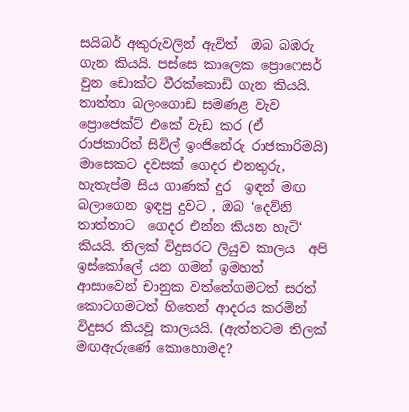සයිබර් අකුරුවලින් ඇවිත්  ඔබ බඹරු ගැන කියයි. පස්සෙ කාලෙක ප්‍රොෆෙසර් වුන ඩොක්ට වීරක්කොඩි ගැන කියයි.  තාත්තා බලංගොඩ සමණළ වැව ප්‍රොජෙක්ට් එකේ වැඩ කර (ඒ රාජකාරිත් සිවිල් ඉංජිනේරු රාජකාරිමයි) මාසෙකට දවසක් ගෙදර එනතුරු, හැතැප්ම සිය ගාණක් දුර  ඉඳන් මඟ බලාගෙන ඉඳපු දුවට , ඔබ ‘දෙව්නි තාත්තාට  ගෙදර එන්න කියන හැටි‘ කියයි. තිලක් විදුසරට ලියුව කාලය  අපි ඉස්කෝලේ යන ගමන් ඉමහත් ආසාවෙන් චානුක වත්තේගමටත් සරත් කොටගමටත් හිතෙන් ආදරය කරමින් විදුසර කියවූ කාලයයි. (ඇත්තටම තිලක්  මඟඇරුණේ කොහොමද?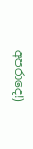අපරාදෙ!)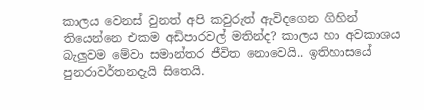කාලය වෙනස් වුනත් අපි කවුරුත් ඇවිදගෙන ගිහින් තියෙන්නෙ එකම අඩිපාරවල් මතින්ද? කාලය හා අවකාශය බැලුවම මේවා සමාන්තර ජීවිත නොවෙයි.. ඉතිහාසයේ පුනරාවර්තනදැයි සිතෙයි.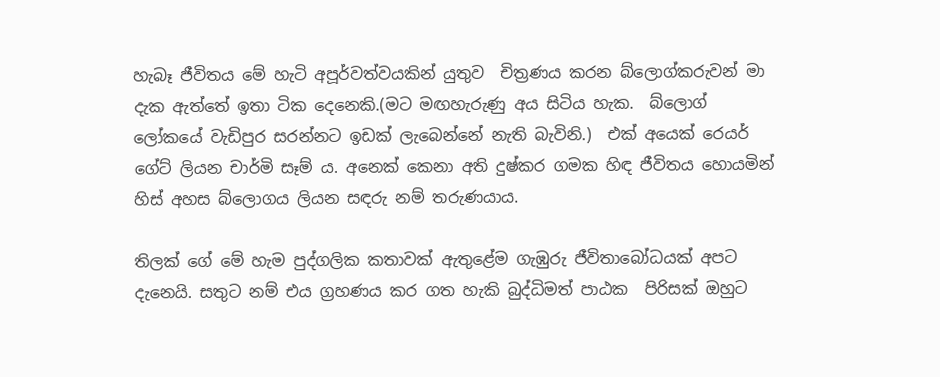හැබෑ ජීවිතය මේ හැටි අපූර්වත්වයකින් යුතුව  චිත්‍රණය කරන බ්ලොග්කරුවන් මා දැක ඇත්තේ ඉතා ටික දෙනෙකි.(මට මඟහැරුණු අය සිටිය හැක.  බ්ලොග් ලෝකයේ වැඩිපුර සරන්නට ඉඩක් ලැබෙන්නේ නැති බැවිනි.)  එක් අයෙක් රෙයර් ගේට් ලියන චාර්මි සෑම් ය. අනෙක් කෙනා අති දුෂ්කර ගමක හිඳ ජීවිතය හොයමින් හිස් අහස බ්ලොගය ලියන සඳරු නම් තරුණයාය.

තිලක් ගේ මේ හැම පුද්ගලික කතාවක් ඇතුළේම ගැඹුරු ජීවිතාබෝධයක් අපට දැනෙයි. සතුට නම් එය ග්‍රහණය කර ගත හැකි බුද්ධිමත් පාඨක  පිරිසක් ඔහුට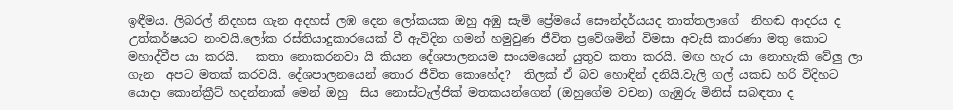ඉඳීමය. ලිබරල් නිදහස ගැන අදහස් ලඹ දෙන ලෝකයක ඔහු අඹු සැමි ප්‍රේමයේ සෞන්දර්යයද තාත්තලාගේ  නිහඬ ආදරය ද උත්කර්ෂයට නංවයි.ලෝක රස්තියාදුකාරයෙක් වී ඇවිදින ගමන් හමුවුණ ජීවිත ප්‍රවේශමින් විමසා අවැසි කාරණා මතු කොට මහාද්වීප යා කරයි.   කතා නොකරනවා යි කියන දේශපාලනයම සංයමයෙන් යුතුව කතා කරයි. මඟ හැර යා නොහැකි වේලු ලා ගැන  අපට මතක් කරවයි. දේශපාලනයෙන් තොර ජීවිත කොහේද?  තිලක් ඒ බව හොඳින් දනියි.වැලි ගල් යකඩ හරි විදිහට යොදා කොන්ක්‍රීට් හදන්නාක් මෙන් ඔහු  සිය නොස්ටැල්ජික් මතකයන්ගෙන් (ඔහුගේම වචන) ගැඹුරු මිනිස් සබඳතා ද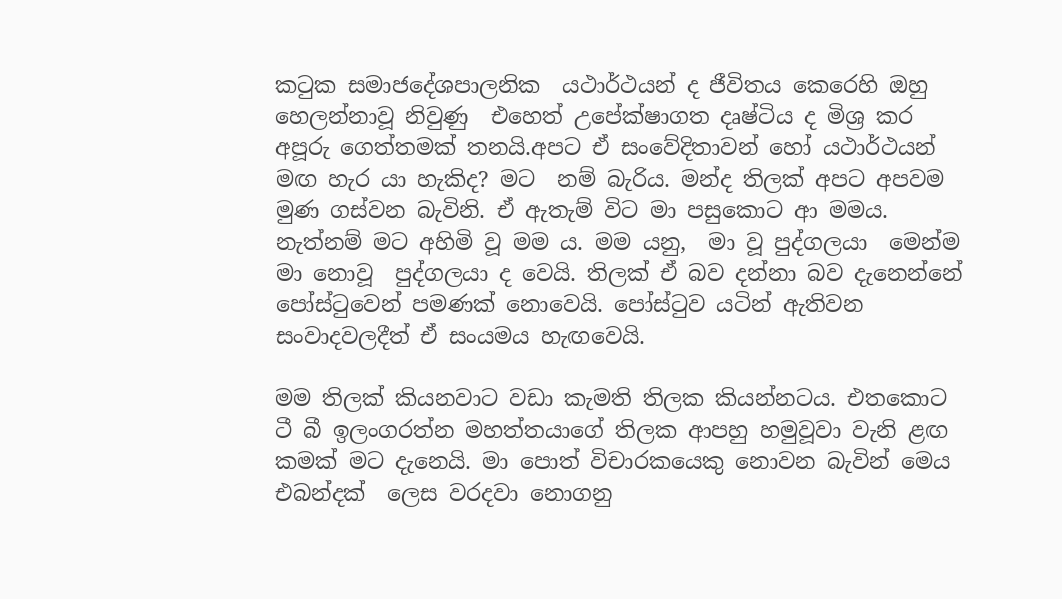කටුක සමාජදේශපාලනික  යථාර්ථයන් ද ජීවිතය කෙරෙහි ඔහු හෙලන්නාවූ නිවුණු  එහෙත් උපේක්ෂාගත දෘෂ්ටිය ද මිශ්‍ර කර අපූරු ගෙත්තමක් තනයි.අපට ඒ සංවේදිතාවන් හෝ යථාර්ථයන් මඟ හැර යා හැකිද? මට  නම් බැරිය. මන්ද තිලක් අපට අපවම මුණ ගස්වන බැවිනි. ඒ ඇතැම් විට මා පසුකොට ආ මමය. නැත්නම් මට අහිමි වූ මම ය. මම යනු,  මා වූ පුද්ගලයා  මෙන්ම මා නොවූ  පුද්ගලයා ද වෙයි. තිලක් ඒ බව දන්නා බව දැනෙන්නේ පෝස්ටුවෙන් පමණක් නොවෙයි. පෝස්ටුව යටින් ඇතිවන සංවාදවලදීත් ඒ සංයමය හැඟවෙයි.

මම තිලක් කියනවාට වඩා කැමති තිලක කියන්නටය. එතකොට ටී බී ඉලංගරත්න මහත්තයාගේ තිලක ආපහු හමුවූවා වැනි ළඟ කමක් මට දැනෙයි. මා පොත් විචාරකයෙකු නොවන බැවින් මෙය එබන්දක්  ලෙස වරදවා නොගනු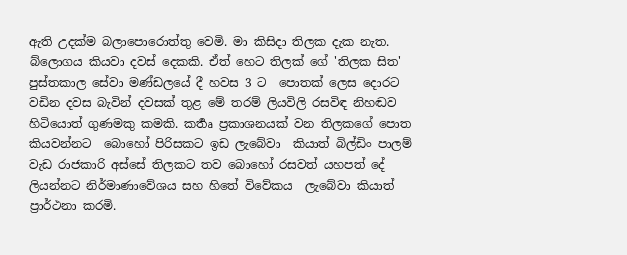ඇති උදක්ම බලාපොරොත්තු වෙමි. මා කිසිදා තිලක දැක නැත. බ්ලොගය කියවා දවස් දෙකකි. ඒත් හෙට තිලක් ගේ 'තිලක සිත' පුස්තකාල සේවා මණ්ඩලයේ දී හවස 3 ට  පොතක් ලෙස දොරට වඩින දවස බැවින් දවසක් තුළ මේ තරම් ලියවිලි රසවිඳ නිහඬව හිටියොත් ගුණමකු කමකි. කර්‍තෘ ප්‍රකාශනයක් වන තිලකගේ පොත කියවන්නට  බොහෝ පිරිසකට ඉඩ ලැබේවා  කියාත් බිල්ඩිං පාලම්  වැඩ රාජකාරි අස්සේ තිලකට තව බොහෝ රසවත් යහපත් දේ ලියන්නට නිර්මාණාවේශය සහ හිතේ විවේකය  ලැබේවා කියාත් ප්‍රාර්ථනා කරමි.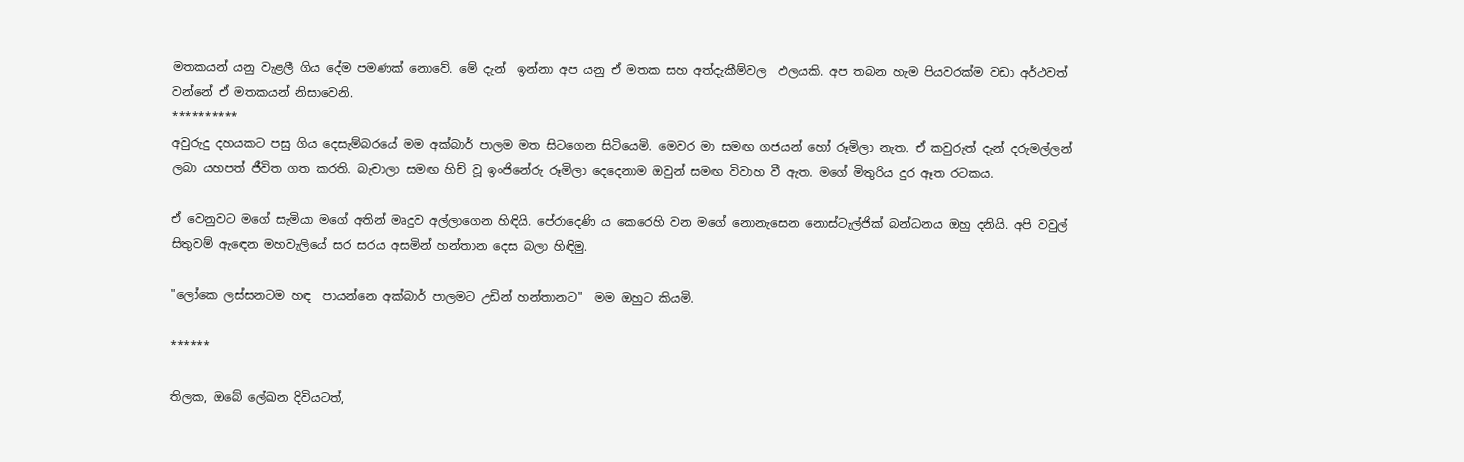මතකයන් යනු වැළලී ගිය දේම පමණක් නොවේ. මේ දැන්  ඉන්නා අප යනු ඒ මතක සහ අත්දැකීම්වල  ඵලයකි. අප තබන හැම පියවරක්ම වඩා අර්ථවත් වන්නේ ඒ මතකයන් නිසාවෙනි.
**********
අවුරුදු දහයකට පසු ගිය දෙසැම්බරයේ මම අක්බාර් පාලම මත සිටගෙන සිටියෙමි. මෙවර මා සමඟ ගජයන් හෝ රූමිලා නැත. ඒ කවුරුත් දැන් දරුමල්ලන් ලබා යහපත් ජීවිත ගත කරති. බැචාලා සමඟ හිච් වූ ඉංජිනේරු රූමිලා දෙදෙනාම ඔවුන් සමඟ විවාහ වී ඇත. මගේ මිතුරිය දුර ඈත රටකය.

ඒ වෙනුවට මගේ සැමියා මගේ අතින් මෘදුව අල්ලාගෙන හිඳියි. පේරාදෙණි ය කෙරෙහි වන මගේ නොනැසෙන නොස්ටැල්ජික් බන්ධනය ඔහු දනියි. අපි වවුල් සිතුවම් ඇඳෙන මහවැලියේ සර සරය අසමින් හන්තාන දෙස බලා හිඳිමු.

"ලෝකෙ ලස්සනටම හඳ  පායන්නෙ අක්බාර් පාලමට උඩින් හන්තානට"  මම ඔහුට කියමි.

******

තිලක, ඔබේ ලේඛන දිවියටත්,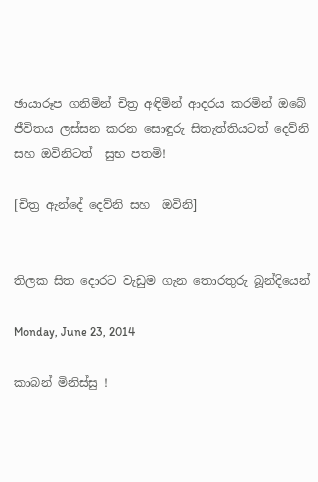ඡායාරූප ගනිමින් චිත්‍ර අඳිමින් ආදරය කරමින් ඔබේ ජීවිතය ලස්සන කරන සොඳුරු සිතැත්තියටත් දෙව්නි සහ ඔවිනිටත්  සුභ පතමි!

[චිත්‍ර ඇන්දේ දෙව්නි සහ  ඔවිනි]


තිලක සිත දොරට වැඩුම ගැන තොරතුරු බූන්දියෙන්

Monday, June 23, 2014

කාබන් මිනිස්සු !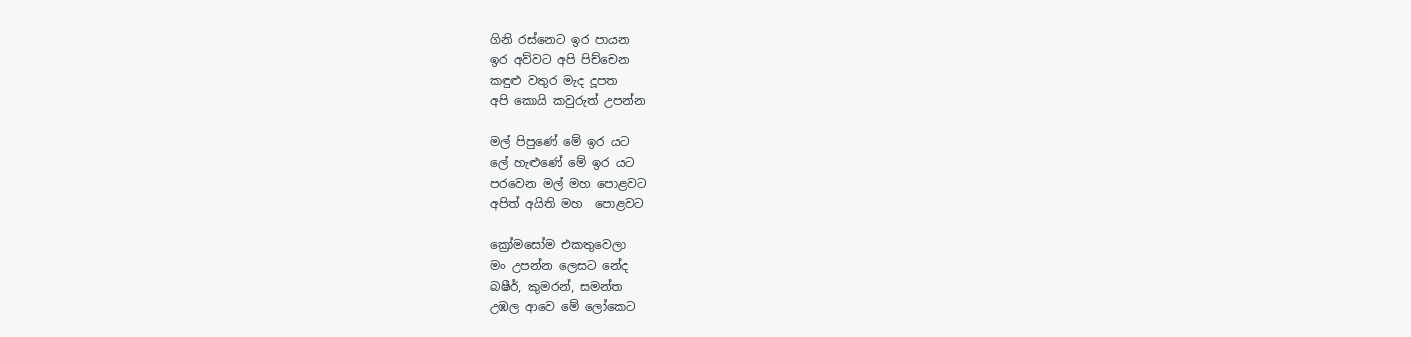ගිනි රස්නෙට ඉර පායන
ඉර අව්වට අපි පිච්චෙන
කඳුළු වතුර මැද දූපත
අපි කොයි කවුරුත් උපන්න

මල් පිපුණේ මේ ඉර යට
ලේ හැළුණේ මේ ඉර යට
පරවෙන මල් මහ පොළවට
අපිත් අයිති මහ  පොළවට

ක්‍රෝමසෝම එකතුවෙලා
මං උපන්න ලෙසට නේද
බෂීර්, කුමරන්, සමන්ත
උඹල ආවෙ මේ ලෝකෙට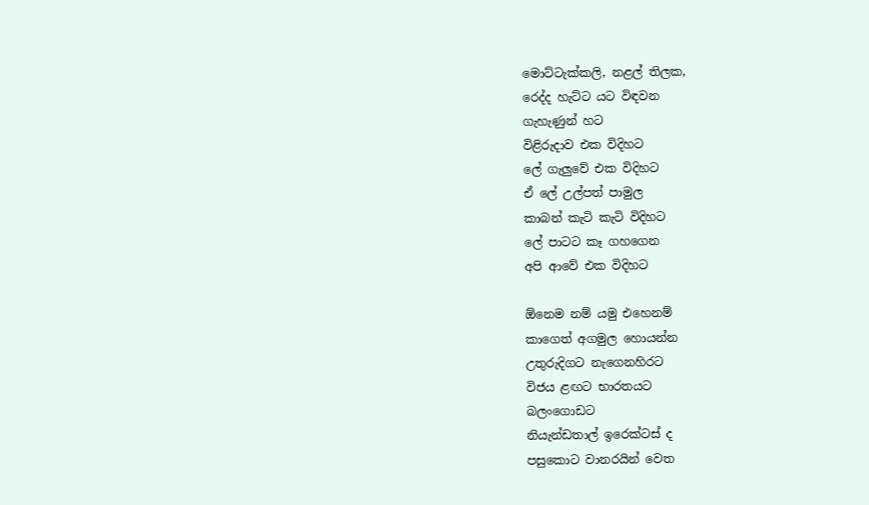මොට්ටැක්කලි, නළල් තිලක,
රෙද්ද හැට්ට යට විඳවන
ගැහැණුන් හට
විළිරුදාව එක විදිහට
ලේ ගැලුවේ එක විදිහට
ඒ ලේ උල්පත් පාමුල
කාබන් කැටි කැටි විදිහට
ලේ පාටට කෑ ගහගෙන
අපි ආවේ එක විදිහට

ඕනෙම නම් යමු එහෙනම්
කාගෙත් අගමුල හොයන්න
උතුරුදිගට නැගෙනහිරට
විජය ළඟට භාරතයට
බලංගොඩට
නියැන්ඩතාල් ඉරෙක්ටස් ද
පසුකොට වානරයින් වෙත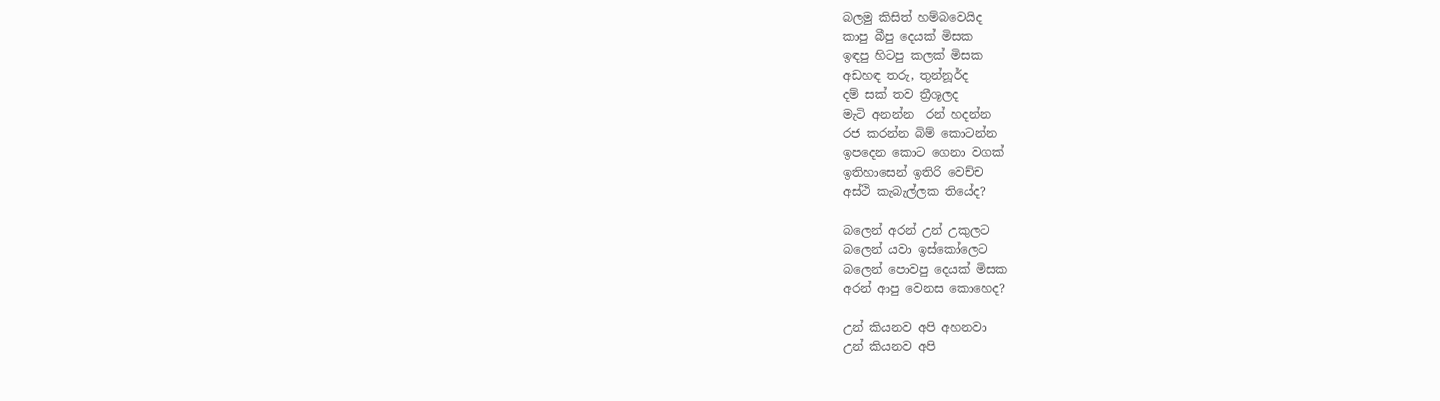බලමු කිසිත් හම්බවෙයිද
කාපු බීපු දෙයක් මිසක
ඉඳපු හිටපු කලක් මිසක
අඩහඳ තරු, තුන්නූර්ද
දම් සක් තව ත්‍රීශූලද
මැටි අනන්න  රන් හදන්න
රජ කරන්න බිම් කොටන්න
ඉපදෙන කොට ගෙනා වගක්
ඉතිහාසෙන් ඉතිරි වෙච්ච
අස්ථි කැබැල්ලක තියේද?

බලෙන් අරන් උන් උකුලට
බලෙන් යවා ඉස්කෝලෙට
බලෙන් පොවපු දෙයක් මිසක
අරන් ආපු වෙනස කොහෙද?

උන් කියනව අපි අහනවා
උන් කියනව අපි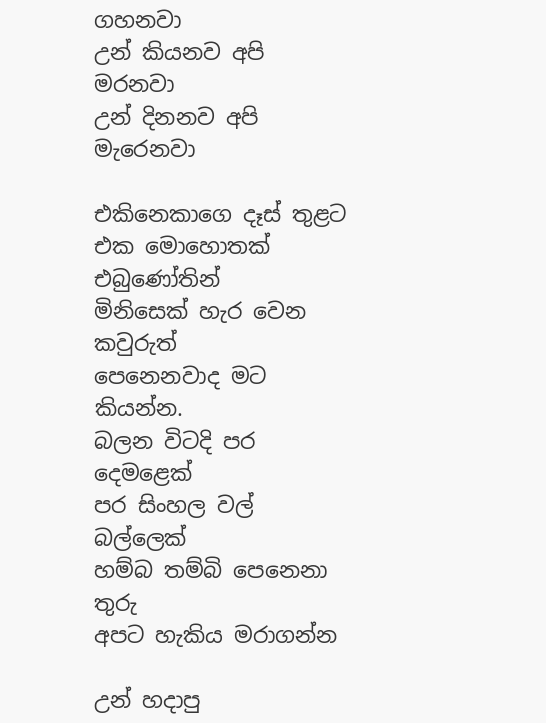ගහනවා
උන් කියනව අපි මරනවා
උන් දිනනව අපි මැරෙනවා

එකිනෙකාගෙ දෑස් තුළට
එක මොහොතක් එබුණෝතින්
මිනිසෙක් හැර වෙන කවුරුත්
පෙනෙනවාද මට කියන්න.
බලන විටදි පර දෙමළෙක්
පර සිංහල වල් බල්ලෙක්
හම්බ තම්බි පෙනෙනා තුරු
අපට හැකිය මරාගන්න

උන් හදාපු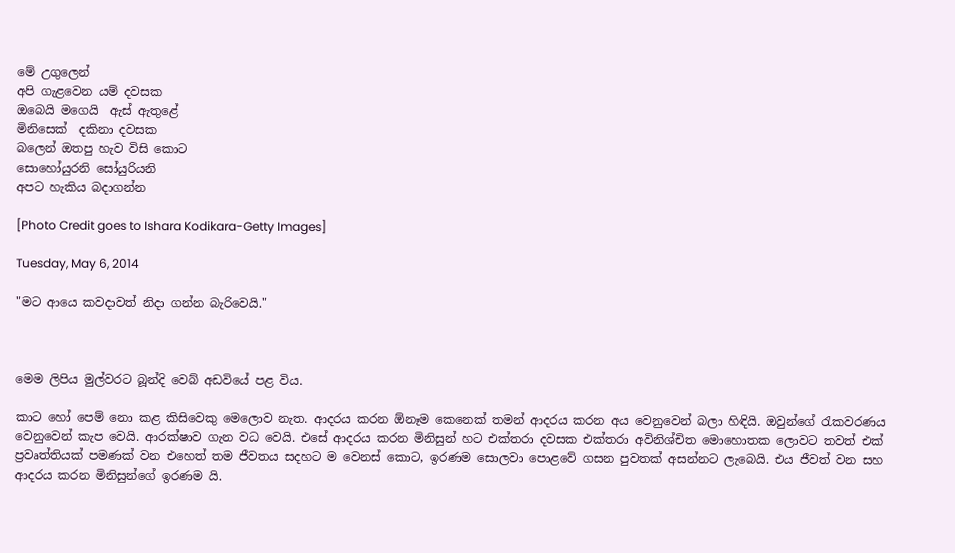මේ උගුලෙන්
අපි ගැළවෙන යම් දවසක
ඔබෙයි මගෙයි  ඇස් ඇතුළේ
මිනිසෙක්  දකිනා දවසක
බලෙන් ඔතපු හැව විසි කොට
සොහෝයුරනි සෝයුරියනි
අපට හැකිය බදාගන්න

[Photo Credit goes to Ishara Kodikara-Getty Images]

Tuesday, May 6, 2014

"මට ආයෙ කවදාවත් නිදා ගන්න බැරිවෙයි."



මෙම ලිපිය මුල්වරට බූන්දි වෙබ් අඩවියේ පළ විය.

කාට හෝ පෙම් නො කළ කිසිවෙකු මෙලොව නැත. ආදරය කරන ඕනෑම කෙනෙක් තමන් ආදරය කරන අය වෙනුවෙන් බලා හිඳියි. ඔවුන්ගේ රැකවරණය වෙනුවෙන් කැප වෙයි. ආරක්ෂාව ගැන වධ වෙයි. එසේ ආදරය කරන මිනිසුන් හට එක්තරා දවසක එක්තරා අවිනිශ්චිත මොහොතක ලොවට තවත් එක් ප්‍රවෘත්තියක් පමණක් වන එහෙත් තම ජීවතය සදහට ම වෙනස් කොට, ඉරණම සොලවා පොළවේ ගසන පුවතක් අසන්නට ලැබෙයි. එය ජීවත් වන සහ ආදරය කරන මිනිසුන්ගේ ඉරණම යි.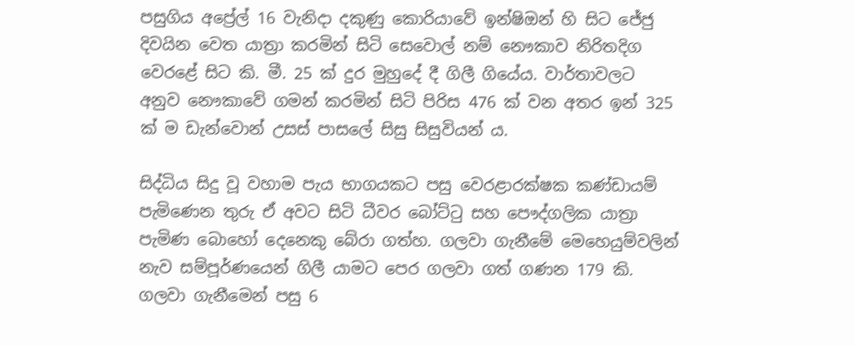පසුගිය අප්‍රේල් 16 වැනිදා දකුණු කොරියාවේ ඉන්ෂිඔන් හි සිට ජේජු දිවයින වෙත යාත්‍රා කරමින් සිටි සෙවොල් නම් නෞකාව නිරිතදිග වෙරළේ සිට කි. මී. 25 ක් දුර මුහුදේ දී ගිලී ගියේය. වාර්තාවලට අනුව නෞකාවේ ගමන් කරමින් සිටි පිරිස 476 ක් වන අතර ඉන් 325 ක් ම ඩැන්වොන් උසස් පාසලේ සිසු සිසුවියන් ය.

සිද්ධිය සිදු වූ වහාම පැය භාගයකට පසු වෙරළාරක්ෂක කණ්ඩායම් පැමිණෙන තුරු ඒ අවට සිටි ධීවර බෝට්ටු සහ පෞද්ගලික යාත්‍රා පැමිණ බොහෝ දෙනෙකු බේරා ගත්හ. ගලවා ගැනීමේ මෙහෙයුම්වලින් නැව සම්පූර්ණයෙන් ගිලී යාමට පෙර ගලවා ගත් ගණන 179 කි. ගලවා ගැනීමෙන් පසු 6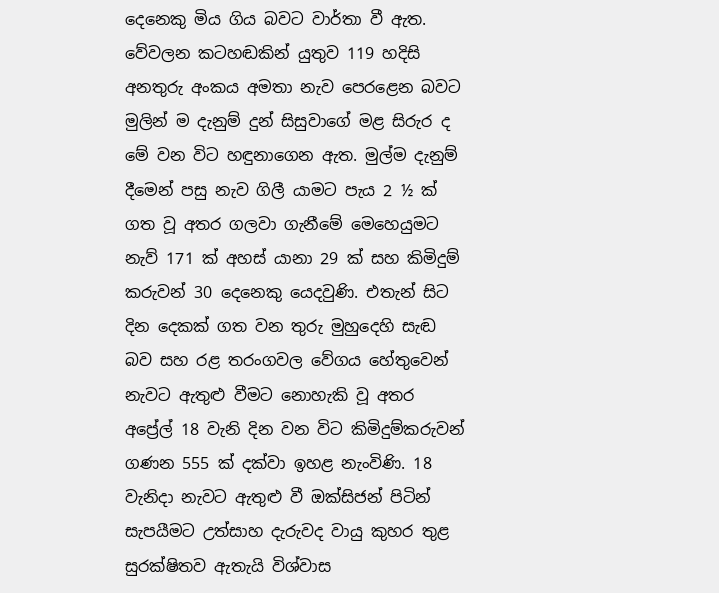දෙනෙකු මිය ගිය බවට වාර්තා වී ඇත. වේවලන කටහඬකින් යුතුව 119 හදිසි අනතුරු අංකය අමතා නැව පෙරළෙන බවට මුලින් ම දැනුම් දුන් සිසුවාගේ මළ සිරුර ද මේ වන විට හඳුනාගෙන ඇත. මුල්ම දැනුම් දීමෙන් පසු නැව ගිලී යාමට පැය 2 ½ ක් ගත වූ අතර ගලවා ගැනීමේ මෙහෙයුමට නැව් 171 ක් අහස් යානා 29 ක් සහ කිමිදුම් කරුවන් 30 දෙනෙකු යෙදවුණි. එතැන් සිට දින දෙකක් ගත වන තුරු මුහුදෙහි සැඬ බව සහ රළ තරංගවල වේගය හේතුවෙන් නැවට ඇතුළු වීමට නොහැකි වූ අතර අප්‍රේල් 18 වැනි දින වන විට කිමිදුම්කරුවන් ගණන 555 ක් දක්වා ඉහළ නැංවිණි. 18 වැනිදා නැවට ඇතුළු වී ඔක්සිජන් පිටින් සැපයීමට උත්සාහ දැරුවද වායු කුහර තුළ සුරක්ෂිතව ඇතැයි විශ්වාස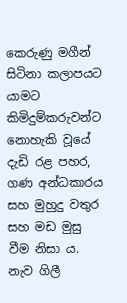කෙරුණු මගීන් සිටිනා කලාපයට යාමට කිමිදුම්කරුවන්ට නොහැකි වූයේ දැඩි රළ පහර, ගණ අන්ධකාරය සහ මුහුදු වතුර සහ මඩ මුසු වීම නිසා ය. නැව ගිලී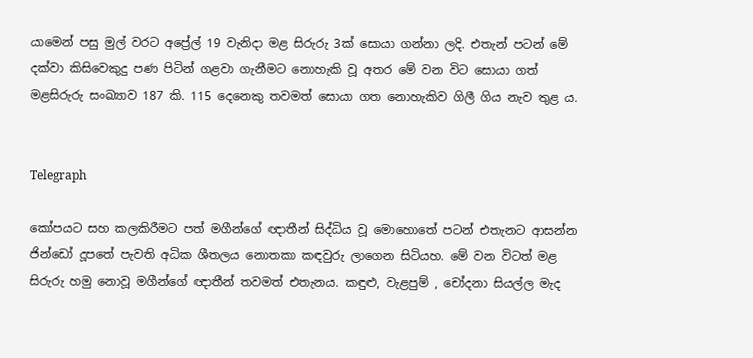යාමෙන් පසු මුල් වරට අප්‍රේල් 19 වැනිදා මළ සිරුරු 3ක් සොයා ගන්නා ලදි. එතැන් පටන් මේ දක්වා කිසිවෙකුදු පණ පිටින් ගළවා ගැනීමට නොහැකි වූ අතර මේ වන විට සොයා ගත් මළසිරුරු සංඛ්‍යාව 187 කි. 115 දෙනෙකු තවමත් සොයා ගත නොහැකිව ගිලී ගිය නැව තුළ ය.


Telegraph

කෝපයට සහ කලකිරීමට පත් මගීන්ගේ ඥාතීන් සිද්ධිය වූ මොහොතේ පටන් එතැනට ආසන්න ජින්ඩෝ දූපතේ පැවති අධික ශීතලය නොතකා කඳවුරු ලාගෙන සිටියහ. මේ වන විටත් මළ සිරුරු හමු නොවූ මගීන්ගේ ඥාතීන් තවමත් එතැනය. කඳුළු, වැළපුම් , චෝදනා සියල්ල මැද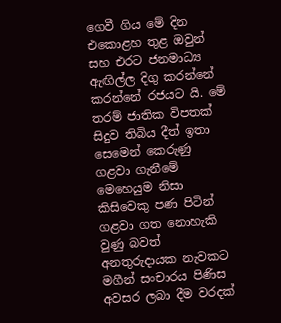ගෙවී ගිය මේ දින එකොළහ තුළ ඔවුන් සහ එරට ජනමාධ්‍ය ඇඟිල්ල දිගු කරන්නේ කරන්නේ රජයට යි. මේ තරම් ජාතික විපතක් සිදුව තිබිය දීත් ඉතා සෙමෙන් කෙරුණු ගළවා ගැනීමේ මෙහෙයුම නිසා කිසිවෙකු පණ පිටින් ගළවා ගත නොහැකි වුණු බවත් අනතුරුදායක නැවකට මගීන් සංචාරය පිණිස අවසර ලබා දීම වරදක්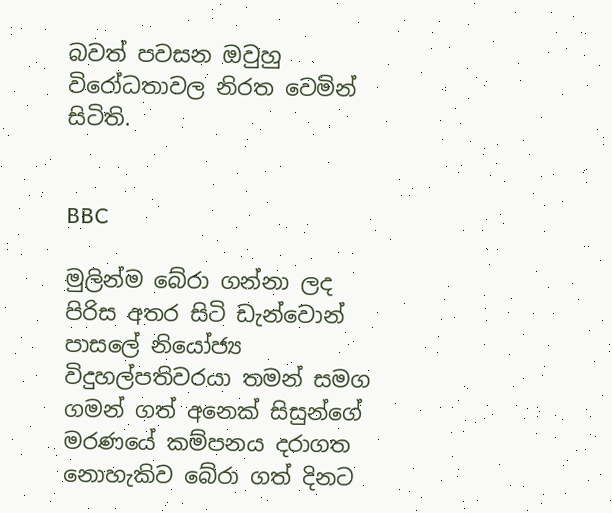බවත් පවසන ඔවුහු විරෝධතාවල නිරත වෙමින් සිටිති.


BBC

මුලින්ම බේරා ගන්නා ලද පිරිස අතර සිටි ඩැන්වොන් පාසලේ නියෝජ්‍ය විදුහල්පතිවරයා තමන් සමග ගමන් ගත් අනෙක් සිසුන්ගේ මරණයේ කම්පනය දරාගත නොහැකිව බේරා ගත් දිනට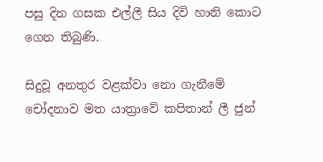පසු දින ගසක එල්ලී සිය දිවි හානි කොට ගෙන තිබුණි.

සිදුවූ අනතුර වළක්වා නො ගැනීමේ චෝදනාව මත යාත්‍රාවේ කපිතාන් ලී ජුන්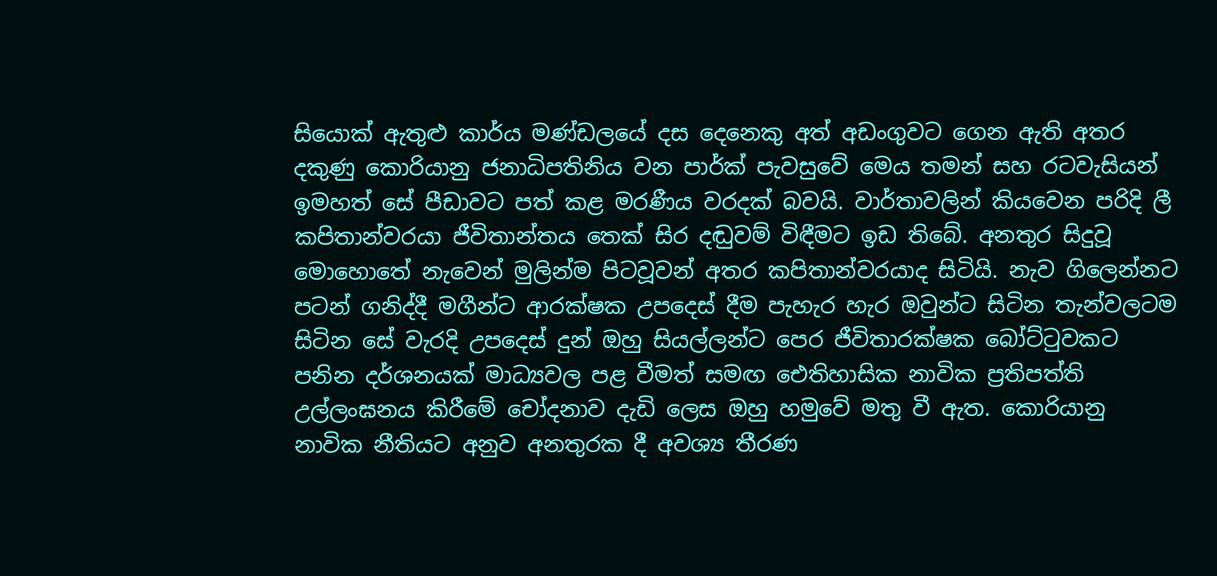සියොක් ඇතුළු කාර්ය මණ්ඩලයේ දස දෙනෙකු අත් අඩංගුවට ගෙන ඇති අතර දකුණු කොරියානු ජනාධිපතිනිය වන පාර්ක් පැවසුවේ මෙය තමන් සහ රටවැසියන් ඉමහත් සේ පීඩාවට පත් කළ මරණීය වරදක් බවයි. වාර්තාවලින් කියවෙන පරිදි ලී කපිතාන්වරයා ජීවිතාන්තය තෙක් සිර දඬුවම් විඳීමට ඉඩ තිබේ. අනතුර සිදුවූ මොහොතේ නැවෙන් මුලින්ම පිටවූවන් අතර කපිතාන්වරයාද සිටියි. නැව ගිලෙන්නට පටන් ගනිද්දී මගීන්ට ආරක්ෂක උපදෙස් දීම පැහැර හැර ඔවුන්ට සිටින තැන්වලටම සිටින සේ වැරදි උපදෙස් දුන් ඔහු සියල්ලන්ට පෙර ජීවිතාරක්ෂක බෝට්ටුවකට පනින දර්ශනයක් මාධ්‍යවල පළ වීමත් සමඟ ඓතිහාසික නාවික ප්‍රතිපත්ති උල්ලංඝනය කිරීමේ චෝදනාව දැඩි ලෙස ඔහු හමුවේ මතු වී ඇත. කොරියානු නාවික නීතියට අනුව අනතුරක දී අවශ්‍ය තීරණ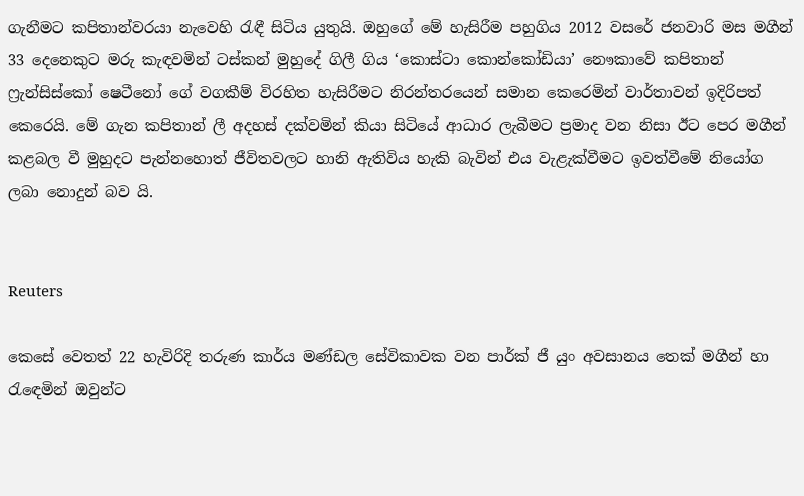ගැනීමට කපිතාන්වරයා නැවෙහි රැඳී සිටිය යුතුයි. ඔහුගේ මේ හැසිරීම පහුගිය 2012 වසරේ ජනවාරි මස මගීන් 33 දෙනෙකුට මරු කැඳවමින් ටස්කන් මුහුදේ ගිලී ගිය ‘කොස්ටා කොන්කෝඩියා’ නෞකාවේ කපිතාන් ෆ්‍රැන්සිස්කෝ ෂෙටීනෝ ගේ වගකීම් විරහිත හැසිරීමට නිරන්තරයෙන් සමාන කෙරෙමින් වාර්තාවන් ඉදිරිපත් කෙරෙයි. මේ ගැන කපිතාන් ලී අදහස් දක්වමින් කියා සිටියේ ආධාර ලැබීමට ප්‍රමාද වන නිසා ඊට පෙර මගීන් කළබල වී මුහුදට පැන්නහොත් ජීවිතවලට හානි ඇතිවිය හැකි බැවින් එය වැළැක්වීමට ඉවත්වීමේ නියෝග ලබා නොදුන් බව යි.


Reuters

කෙසේ වෙතත් 22 හැවිරිදි තරුණ කාර්ය මණ්ඩල සේවිකාවක වන පාර්ක් ජී යුං අවසානය තෙක් මගීන් හා රැඳෙමින් ඔවුන්ට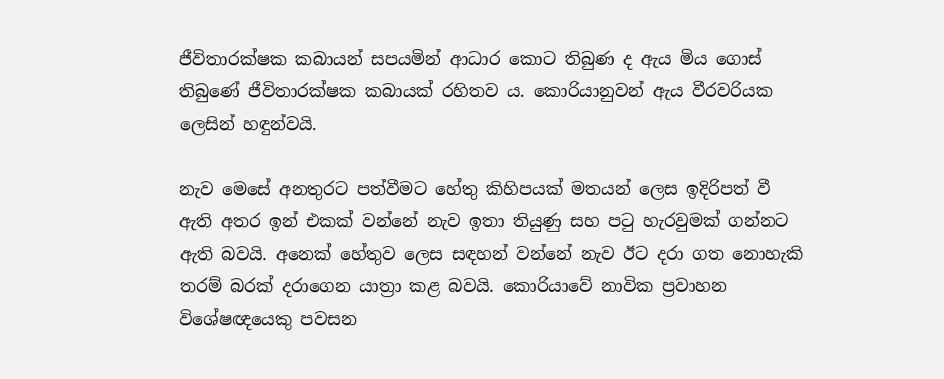ජීවිතාරක්ෂක කබායන් සපයමින් ආධාර කොට තිබුණ ද ඇය මිය ගොස් තිබුණේ ජීවිතාරක්ෂක කබායක් රහිතව ය. කොරියානුවන් ඇය වීරවරියක ලෙසින් හඳුන්වයි.

නැව මෙසේ අනතුරට පත්වීමට හේතු කිහිපයක් මතයන් ලෙස ඉදිරිපත් වී ඇති අතර ඉන් එකක් වන්නේ නැව ඉතා තියුණු සහ පටු හැරවුමක් ගන්නට ඇති බවයි. අනෙක් හේතුව ලෙස සඳහන් වන්නේ නැව ඊට දරා ගත නොහැකි තරම් බරක් දරාගෙන යාත්‍රා කළ බවයි. කොරියාවේ නාවික ප්‍රවාහන විශේෂඥයෙකු පවසන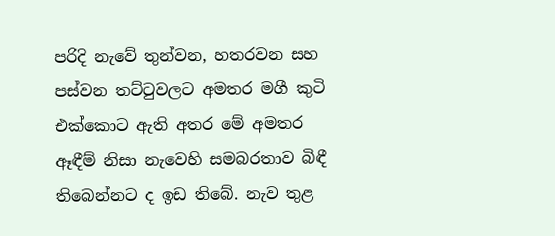පරිදි නැවේ තුන්වන, හතරවන සහ පස්වන තට්ටුවලට අමතර මගී කුටි එක්කොට ඇති අතර මේ අමතර ඈඳීම් නිසා නැවෙහි සමබරතාව බිඳී තිබෙන්නට ද ඉඩ තිබේ. නැව තුළ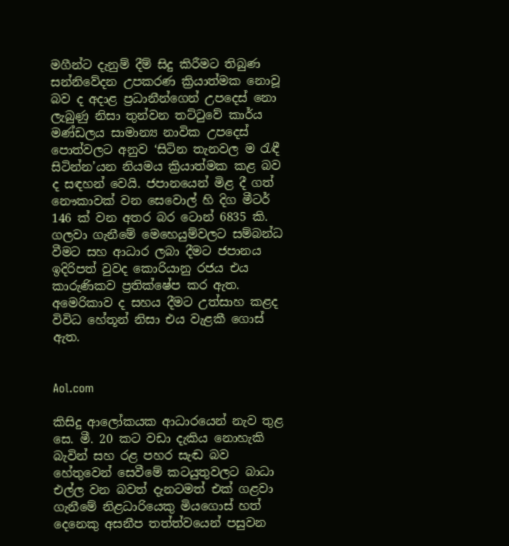මගීන්ට දැනුම් දීම් සිදු කිරීමට තිබුණ සන්නිවේදන උපකරණ ක්‍රියාත්මක නොවූ බව ද අදාළ ප්‍රධානීන්ගෙන් උපදෙස් නො ලැබුණු නිසා තුන්වන තට්ටුවේ කාර්ය මණ්ඩලය සාමාන්‍ය නාවික උපදෙස් පොත්වලට අනුව ‘සිටින තැනවල ම රැඳී සිටින්න’යන නියමය ක්‍රියාත්මක කළ බව ද සඳහන් වෙයි. ජපානයෙන් මිළ දී ගත් නෞකාවක් වන සෙවොල් හි දිග මීටර් 146 ක් වන අතර බර ටොන් 6835 කි. ගලවා ගැනීමේ මෙහෙයුම්වලට සම්බන්ධ වීමට සහ ආධාර ලබා දීමට ජපානය ඉදිරිපත් වුවද කොරියානු රජය එය කාරුණිකව ප්‍රතික්ෂේප කර ඇත. අමෙරිකාව ද සහය දීමට උත්සාහ කළද විවිධ හේතූන් නිසා එය වැළකී ගොස් ඇත.


Aol.com

කිසිදු ආලෝකයක ආධාරයෙන් නැව තුළ සෙ. මී. 20 කට වඩා දැකිය නොහැකි බැවින් සහ රළ පහර සැඬ බව හේතුවෙන් සෙවීමේ කටයුතුවලට බාධා එල්ල වන බවත් දැනටමත් එක් ගළවා ගැනීමේ නිළධාරියෙකු මියගොස් හත් දෙනෙකු අසනීප තත්ත්වයෙන් පසුවන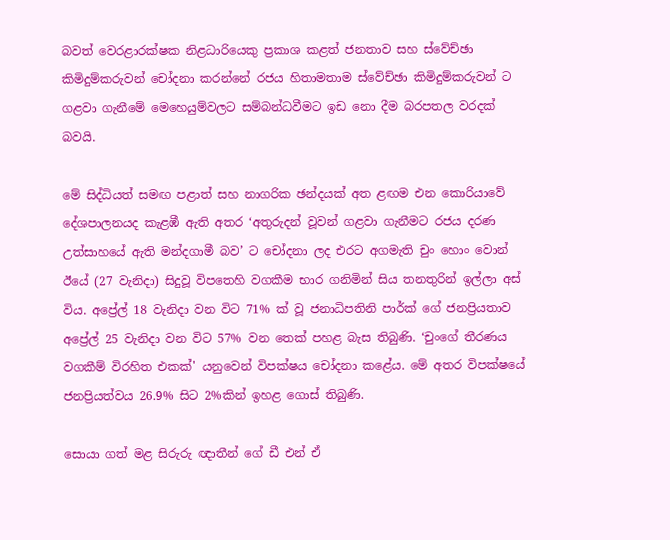බවත් වෙරළාරක්ෂක නිළධාරියෙකු ප්‍රකාශ කළත් ජනතාව සහ ස්වේච්ඡා කිමිදුම්කරුවන් චෝදනා කරන්නේ රජය හිතාමතාම ස්වේච්ඡා කිමිදුම්කරුවන් ට ගළවා ගැනීමේ මෙහෙයුම්වලට සම්බන්ධවීමට ඉඩ නො දීම බරපතල වරදක් බවයි.

මේ සිද්ධියත් සමඟ පළාත් සහ නාගරික ඡන්දයක් අත ළඟම එන කොරියාවේ දේශපාලනයද කැළඹී ඇති අතර ‘අතුරුදන් වූවන් ගළවා ගැනීමට රජය දරණ උත්සාහයේ ඇති මන්දගාමී බව’ ට චෝදනා ලද එරට අගමැති චුං හොං වොන් ඊයේ (27 වැනිදා) සිදුවූ විපතෙහි වගකීම භාර ගනිමින් සිය තනතුරින් ඉල්ලා අස් විය. අප්‍රේල් 18 වැනිදා වන විට 71% ක් වූ ජනාධිපතිනි පාර්ක් ගේ ජනප්‍රියතාව අප්‍රේල් 25 වැනිදා වන විට 57% වන තෙක් පහළ බැස තිබුණි. ‘චුංගේ තීරණය වගකීම් විරහිත එකක්' යනුවෙන් විපක්ෂය චෝදනා කළේය. මේ අතර විපක්ෂයේ ජනප්‍රියත්වය 26.9% සිට 2%කින් ඉහළ ගොස් තිබුණි.

සොයා ගත් මළ සිරුරු ඥාතීන් ගේ ඩී එන් ඒ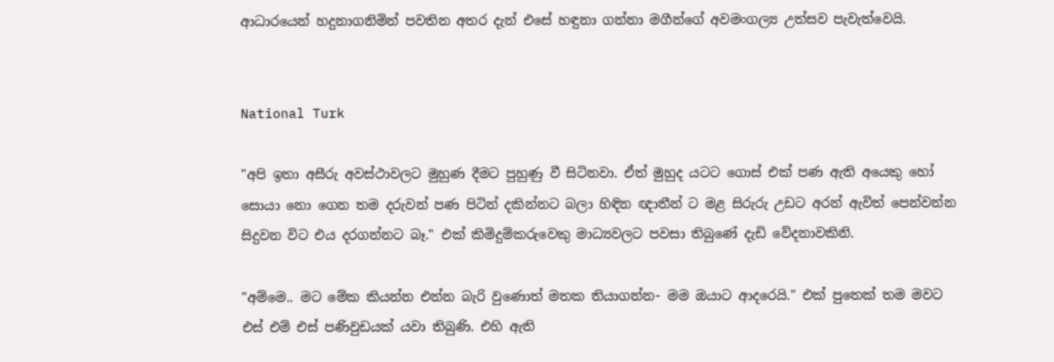ආධාරයෙන් හදුනාගනිමින් පවතින අතර දැන් එසේ හඳුනා ගන්නා මගීන්ගේ අවමංගල්‍ය උත්සව පැවැත්වෙයි.


National Turk

"අපි ඉතා අසීරු අවස්ථාවලට මුහුණ දීමට පුහුණු වී සිටිනවා. ඒත් මුහුද යටට ගොස් එක් පණ ඇති අයෙකු හෝ සොයා නො ගෙන තම දරුවන් පණ පිටින් දකින්නට බලා හිඳින ඥාතීන් ට මළ සිරුරු උඩට අරන් ඇවිත් පෙන්වන්න සිදුවන විට එය දරගන්නට බෑ." එක් කිමිදුම්කරුවෙකු මාධ්‍යවලට පවසා තිබුණේ දැඩි වේදනාවකිනි.

"අම්මෙ.. මට මේක කියන්න එන්න බැරි වුණොත් මතක තියාගන්න- මම ඔයාට ආදරෙයි." එක් පුතෙක් තම මවට එස් එම් එස් පණිවුඩයක් යවා තිබුණි. එහි ඇති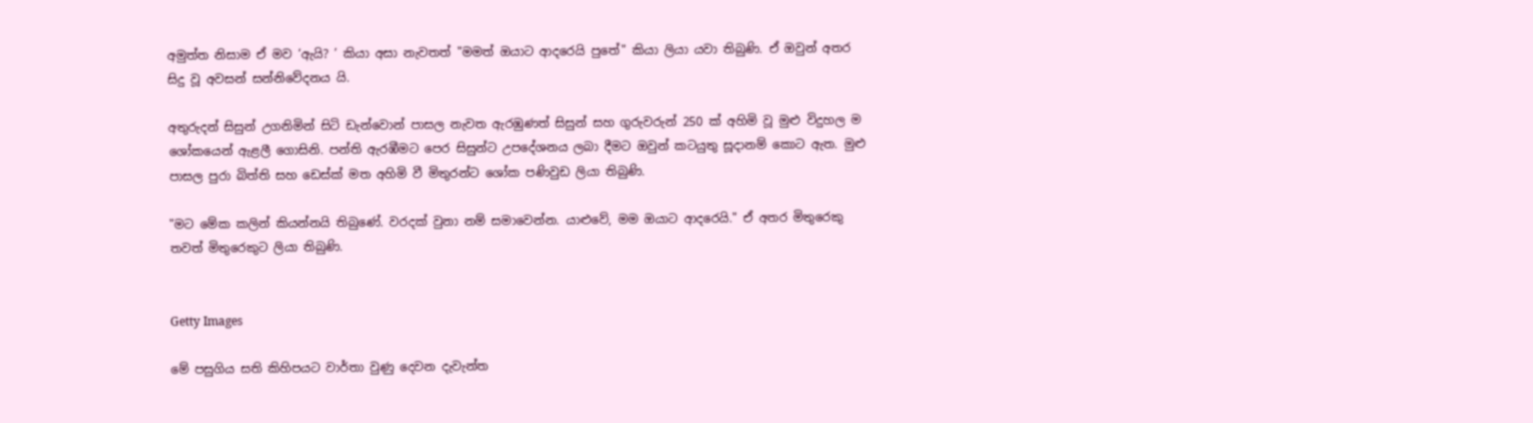අමුත්ත නිසාම ඒ මව ‘ඇයි? ’ කියා අසා නැවතත් "මමත් ඔයාට ආදරෙයි පුතේ" කියා ලියා යවා තිබුණි. ඒ ඔවුන් අතර සිදු වූ අවසන් සන්නිවේදනය යි.

අතුරුදන් සිසුන් උගනිමින් සිටි ඩැන්වොන් පාසල නැවත ඇරඹුණත් සිසුන් සහ ගුරුවරුන් 250 ක් අහිමි වූ මුළු විදුහල ම ශෝකයෙන් ඇළලී ගොසිනි. පන්ති ඇරඹීමට පෙර සිසුන්ට උපදේශනය ලබා දීමට ඔවුන් කටයුතු සූදානම් කොට ඇත. මුළු පාසල පුරා බිත්ති සහ ඩෙස්ක් මත අහිමි වී මිතුරන්ට ශෝක පණිවුඩ ලියා තිබුණි.

"මට මේක කලින් කියන්නයි තිබුණේ. වරදක් වුනා නම් සමාවෙන්න. යාළුවේ, මම ඔයාට ආදරෙයි." ඒ අතර මිතුරෙකු තවත් මිතුරෙකුට ලියා තිබුණි.


Getty Images

මේ පසුගිය සති කිහිපයට වාර්තා වුණු දෙවන දැවැන්ත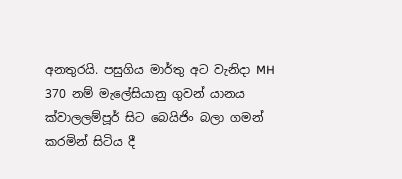අනතුරයි. පසුගිය මාර්තු අට වැනිදා MH 370 නම් මැලේසියානු ගුවන් යානය ක්වාලලම්පූර් සිට බෙයිජිං බලා ගමන් කරමින් සිටිය දී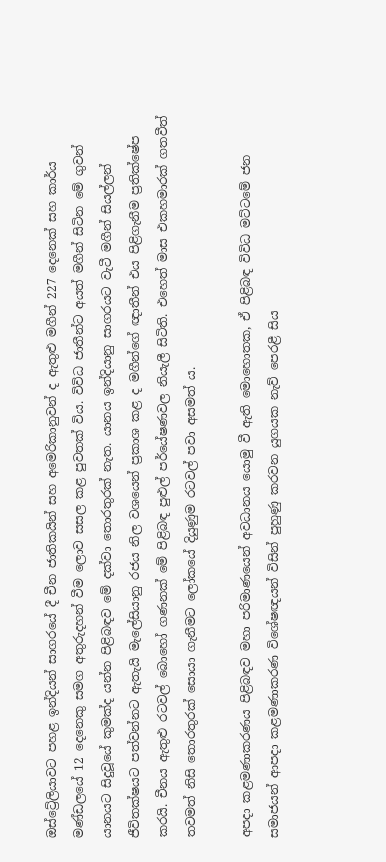ඔස්ට්‍රේලියාවට පහළ ඉන්දියන් සාගරයේ දී චීන ජාතිකයින් සහ අමෙරිකානුවන් ද ඇතුළු මගීන් 227 දෙනෙක් සහ කාර්ය මණ්ඩලයේ 12 දෙනෙකු සමග අතුරුදහන් වීම ලොව සසල කළ පුවතක් විය. විවිධ ජාතීන්ට අයත් මගීන් සිටින මේ ගුවන් යානයට සිදුවූයේ කුමක්ද යන්න පිළිබඳව මේ දක්වා තොරතුරක් නැත. යානය ඉන්දියානු සාගරයට වැටී මගීන් සියල්ලන් ජීවිතක්ෂයට පත්වන්නට ඇතැයි මැලේසියානු රජය නිල වශයෙන් ප්‍රකාශ කළ ද මගීන්ගේ ඥාතීන් එය පිළිගැනීම ප්‍රතික්ෂේප කරයි. චීනය ඇතුළු රටවල් බොහෝ ගණනක් මේ පිළිබඳ පුළුල් පර්යේෂණවල නියැලී සිටිති. එහෙත් මාස එකහමාරක් ගතවීත් තවමත් නිසි තොරතුරක් සොයා ගැනීමට ලෝකයේ දියුණුම රටවල් පවා අසමත් ය.

අපදා කළමණාකරණය පිළිබඳව මහා පරිමාණයෙන් අවධානය යොමු වී ඇති මොහොතක, ඒ පිළිබඳ විවිධ මට්ටමේ ජන සමාජයන් ආපදා කළමණාකරණ විශේෂඥයන් විසින් පුහුණු කරවන යුගයක නැව් පෙරළී සිය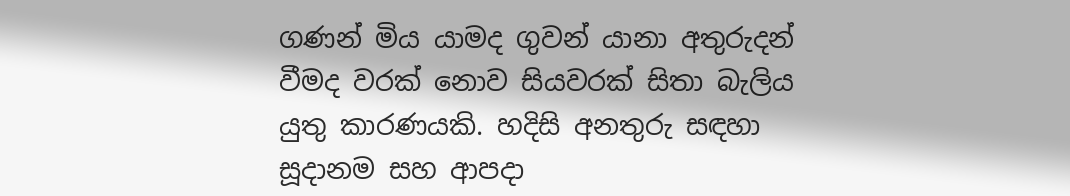ගණන් මිය යාමද ගුවන් යානා අතුරුදන් වීමද වරක් නොව සියවරක් සිතා බැලිය යුතු කාරණයකි. හදිසි අනතුරු සඳහා සූදානම සහ ආපදා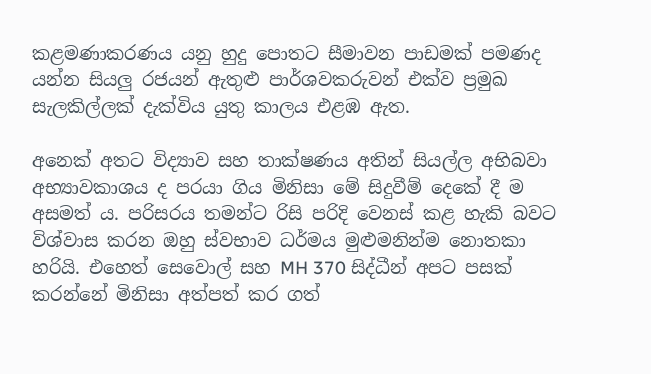කළමණාකරණය යනු හුදු පොතට සීමාවන පාඩමක් පමණද යන්න සියලු රජයන් ඇතුළු පාර්ශවකරුවන් එක්ව ප්‍රමුඛ සැලකිල්ලක් දැක්විය යුතු කාලය එළඹ ඇත.

අනෙක් අතට විද්‍යාව සහ තාක්ෂණය අතින් සියල්ල අභිබවා අභ්‍යාවකාශය ද පරයා ගිය මිනිසා මේ සිදුවීම් දෙකේ දී ම අසමත් ය. පරිසරය තමන්ට රිසි පරිදි වෙනස් කළ හැකි බවට විශ්වාස කරන ඔහු ස්වභාව ධර්මය මුළුමනින්ම නොතකා හරියි. එහෙත් සෙවොල් සහ MH 370 සිද්ධීන් අපට පසක් කරන්නේ මිනිසා අත්පත් කර ගත්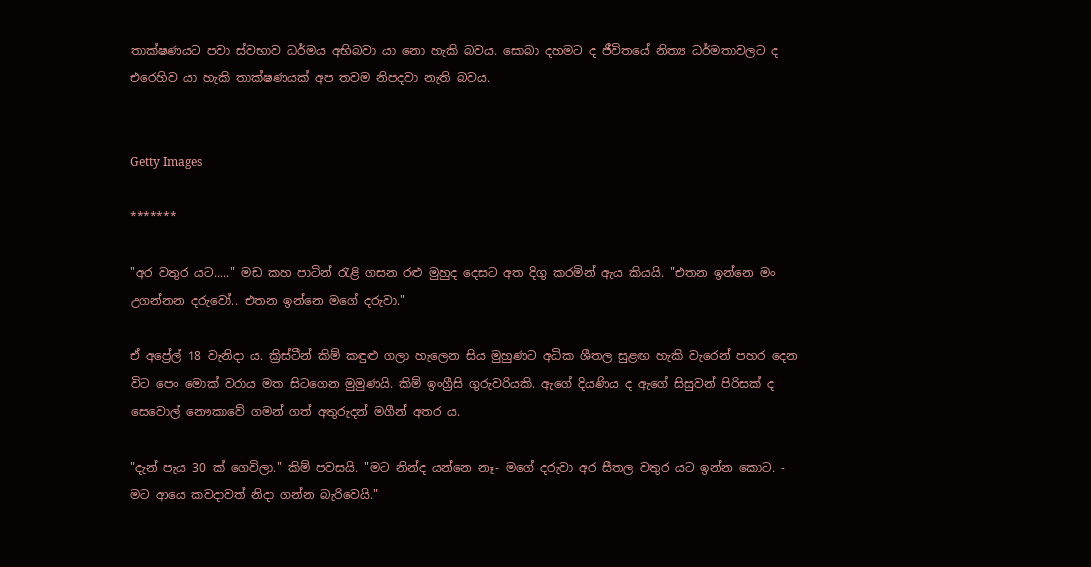තාක්ෂණයට පවා ස්වභාව ධර්මය අභිබවා යා නො හැකි බවය. සොබා දහමට ද ජීවිතයේ නිත්‍ය ධර්මතාවලට ද එරෙහිව යා හැකි තාක්ෂණයක් අප තවම නිපදවා නැති බවය.


Getty Images

*******

"අර වතුර යට....." මඩ කහ පාටින් රැළි ගසන රළු මුහුද දෙසට අත දිගු කරමින් ඇය කියයි. "එතන ඉන්නෙ මං උගන්නන දරුවෝ.. එතන ඉන්නෙ මගේ දරුවා."

ඒ අප්‍රේල් 18 වැනිදා ය. ක්‍රිස්ටීන් කිම් කඳුළු ගලා හැලෙන සිය මුහුණට අධික ශීතල සුළඟ හැකි වැරෙන් පහර දෙන විට පෙං මොක් වරාය මත සිටගෙන මුමුණයි. කිම් ඉංග්‍රීසි ගුරුවරියකි. ඇගේ දියණිය ද ඇගේ සිසුවන් පිරිසක් ද සෙවොල් නෞකාවේ ගමන් ගත් අතුරුදන් මගීන් අතර ය.

"දැන් පැය 30 ක් ගෙවිලා." කිම් පවසයි. "මට නින්ද යන්නෙ නෑ- මගේ දරුවා අර සීතල වතුර යට ඉන්න කොට. - මට ආයෙ කවදාවත් නිදා ගන්න බැරිවෙයි."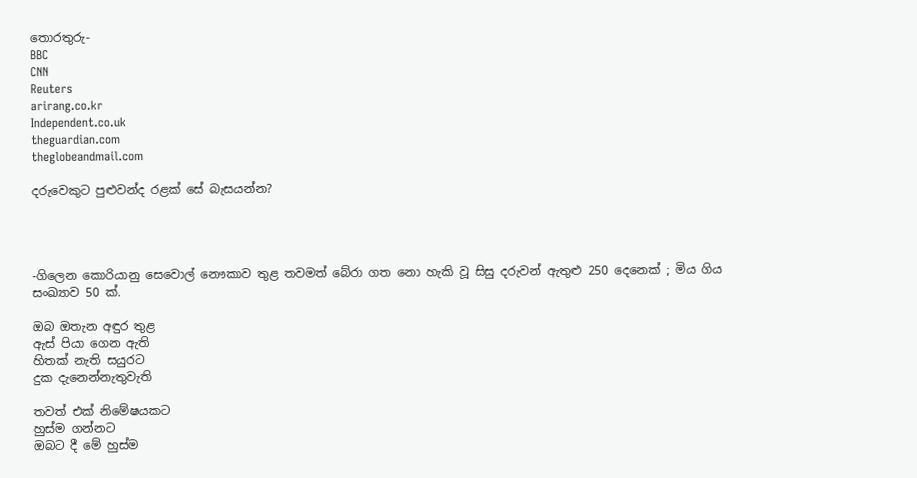තොරතුරු-
BBC
CNN
Reuters
arirang.co.kr
Independent.co.uk
theguardian.com
theglobeandmail.com

දරුවෙකුට පුළුවන්ද රළක් සේ බැසයන්න?




-ගිලෙන කොරියානු සෙවොල් නෞකාව තුළ තවමත් බේරා ගත නො හැකි වූ සිසු දරුවන් ඇතුළු 250 දෙනෙක් ; මිය ගිය සංඛ්‍යාව 50 ක්.

ඔබ ඔතැන අඳුර තුළ
ඇස් පියා ගෙන ඇති
හිතක් නැති සයුරට
දුක දැනෙන්නැතුවැති

තවත් එක් නිමේෂයකට
හුස්ම ගන්නට
ඔබට දී මේ හුස්ම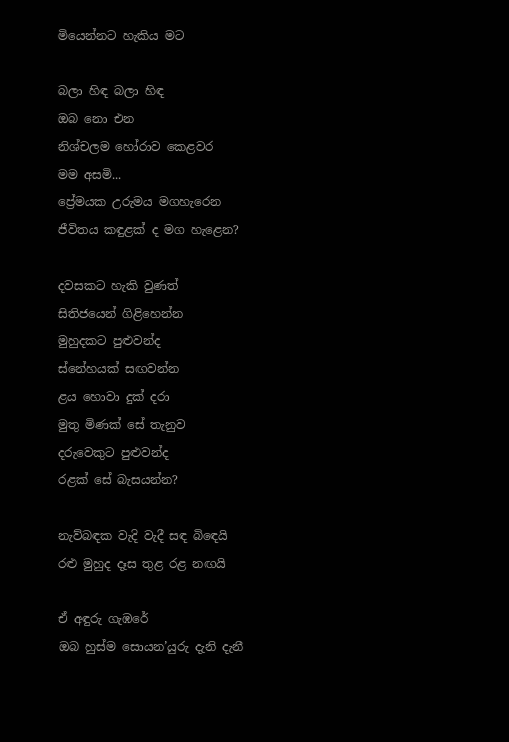මියෙන්නට හැකිය මට

බලා හිඳ බලා හිඳ
ඔබ නො එන
නිශ්චලම හෝරාව කෙළවර
මම අසමි...
ප්‍රේමයක උරුමය මගහැරෙන
ජීවිතය කඳුළක් ද මග හැළෙන?

දවසකට හැකි වුණත්
සිතිජයෙන් ගිළිහෙන්න
මුහුදකට පුළුවන්ද
ස්නේහයක් සඟවන්න
ළය හොවා දුක් දරා
මුතු මිණක් සේ තැනුව
දරුවෙකුට පුළුවන්ද
රළක් සේ බැසයන්න?

නැව්බඳක වැදි වැදී සඳ බිඳෙයි
රළු මුහුද දෑස තුළ රළ නඟයි

ඒ අඳුරු ගැඹරේ
ඔබ හුස්ම සොයන’යුරු දැනි දැනී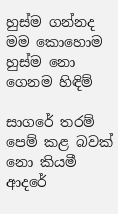හුස්ම ගන්නද මම ‍කොහොම
හුස්ම නො ගෙනම හිඳිම්

සාගරේ තරම්
පෙම් කළ බවක් නො කියමී
ආදරේ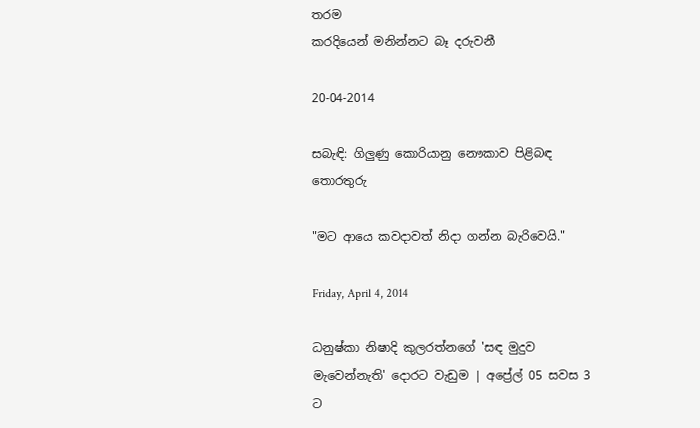තරම
කරදියෙන් මනින්නට බෑ දරුවනී

20-04-2014

සබැඳි: ගිලුණු කොරියානු නෞකාව පිළිබඳ තොරතුරු

"මට ආයෙ කවදාවත් නිදා ගන්න බැරිවෙයි."

Friday, April 4, 2014

ධනුෂ්කා නිෂාදි කුලරත්නගේ 'සඳ මුදුව මැවෙන්නැති' දොරට වැඩුම | අප්‍රේල් 05 සවස 3 ට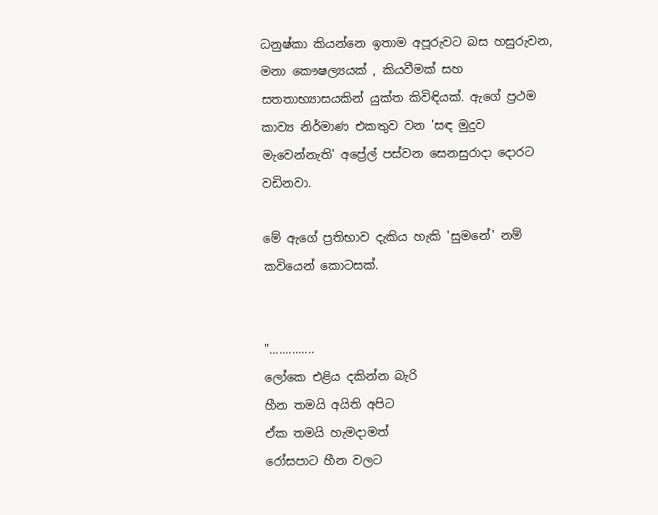ධනුෂ්කා කියන්නෙ ඉතාම අපූරුවට බස හසුරුවන, මනා කෞෂල්‍යයක් , කියවීමක් සහ සතතාභ්‍යාසයකින් යුක්ත කිවිඳියක්. ඇගේ ප්‍රථම කාව්‍ය නිර්මාණ එකතුව වන 'සඳ මුදුව මැවෙන්නැති' අප්‍රේල් පස්වන සෙනසුරාදා දොරට වඩිනවා.

මේ ඇගේ ප්‍රතිභාව දැකිය හැකි 'සුමනේ' නම් කවියෙන් කොටසක්.


"..............
ලෝකෙ එළිය දකින්න බැරි
හීන තමයි අයිති අපිට
ඒක තමයි හැමදාමත්
රෝසපාට හීන වලට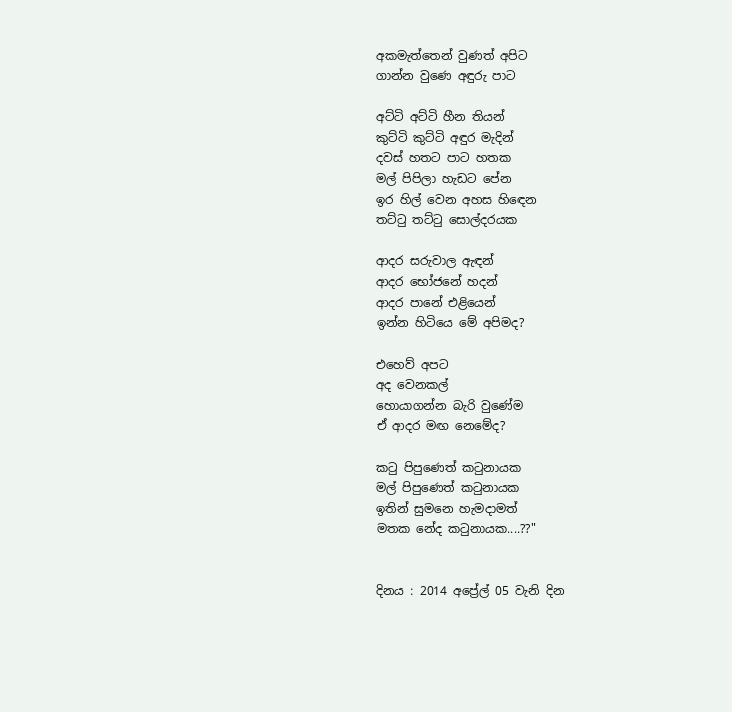අකමැත්තෙන් වුණත් අපිට
ගාන්න වුණෙ අඳුරු පාට

අට්ටි අට්ටි හීන තියන්
කුට්ටි කුට්ටි අඳුර මැදින්
දවස් හතට පාට හතක
මල් පිපිලා හැඩට පේන
ඉර හිල් වෙන අහස හිඳෙන
තට්ටු තට්ටු සොල්දරයක

ආදර සරුවාල ඇඳන්
ආදර භෝජනේ හදන්
ආදර පානේ එළියෙන්
ඉන්න හිටියෙ මේ අපිමද?

එහෙව් අපට
අද වෙනකල්
හොයාගන්න බැරි වුණේම
ඒ ආදර මඟ නෙමේද?

කටු පිපුණෙත් කටුනායක
මල් පිපුණෙත් කටුනායක
ඉතින් සුමනෙ හැමදාමත්
මතක නේද කටුනායක....??"


දිනය : 2014 අප්‍රේල් 05 වැනි දින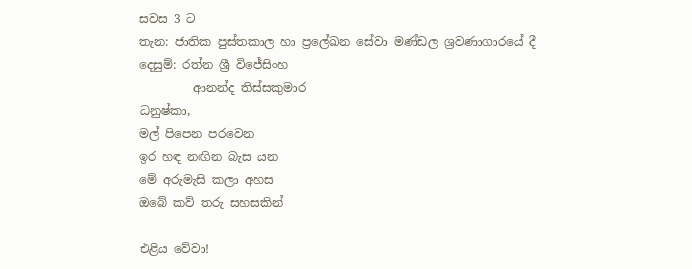සවස 3 ට
තැන: ජාතික පුස්තකාල හා ප්‍රලේඛන සේවා මණ්ඩල ශ්‍රවණාගාරයේ දී
දෙසුම්: රත්න ශ්‍රී විජේසිංහ
         ආනන්ද තිස්සකුමාර
ධනුෂ්කා,
මල් පිපෙන පරවෙන
ඉර හඳ නඟින බැස යන
මේ අරුමැසි කලා අහස
ඔබේ කව් තරු සහසකින්

එළිය වේවා!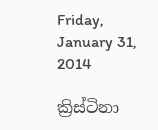Friday, January 31, 2014

ක්‍රිස්ටිනා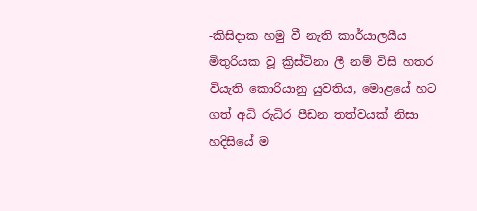-කිසිදාක හමු වී නැති කාර්යාලයීය මිතුරියක වූ ක්‍රිස්ටිනා ලී නම් විසි හතර වියැති කොරියානු යුවතිය, මොළයේ හට ගත් අධි රුධිර පීඩන තත්වයක් නිසා හදිසියේ ම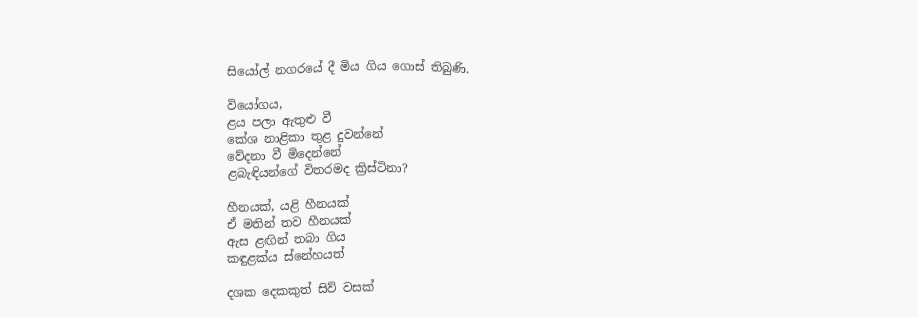සියෝල් නගරයේ දී මිය ගිය ගොස් තිබුණි.

වියෝගය,
ළය පලා ඇතුළු වී
කේශ නාළිකා තුළ දුවන්නේ
වේදනා වී මිදෙන්නේ
ළබැඳියන්ගේ විතරමද ක්‍රිස්ටිනා?

හීනයක්, යළි හීනයක්
ඒ මතින් තව හීනයක්
ඇස ළඟින් තබා ගිය
කඳුළක්ය ස්නේහයත්

දශක දෙකකුත් සිව් වසක්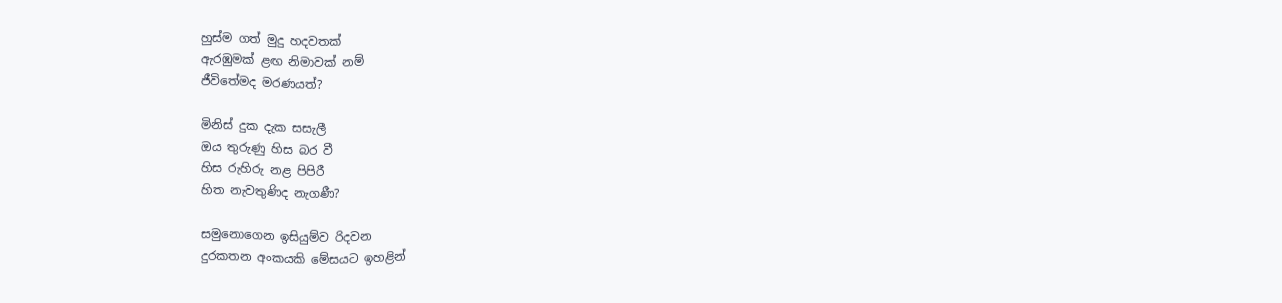හුස්ම ගත් මුදු හදවතක්
ඇරඹුමක් ළඟ නිමාවක් නම්
ජීවිතේමද මරණයත්?

මිනිස් දුක දැක සසැලී
ඔය තුරුණු හිස බර වී
හිස රුහිරු නළ පිපිරී
හිත නැවතුණිද නැගණී?

සමුනොගෙන ඉසියුම්ව රිදවන
දුරකතන අංකයකි මේසයට ඉහළින්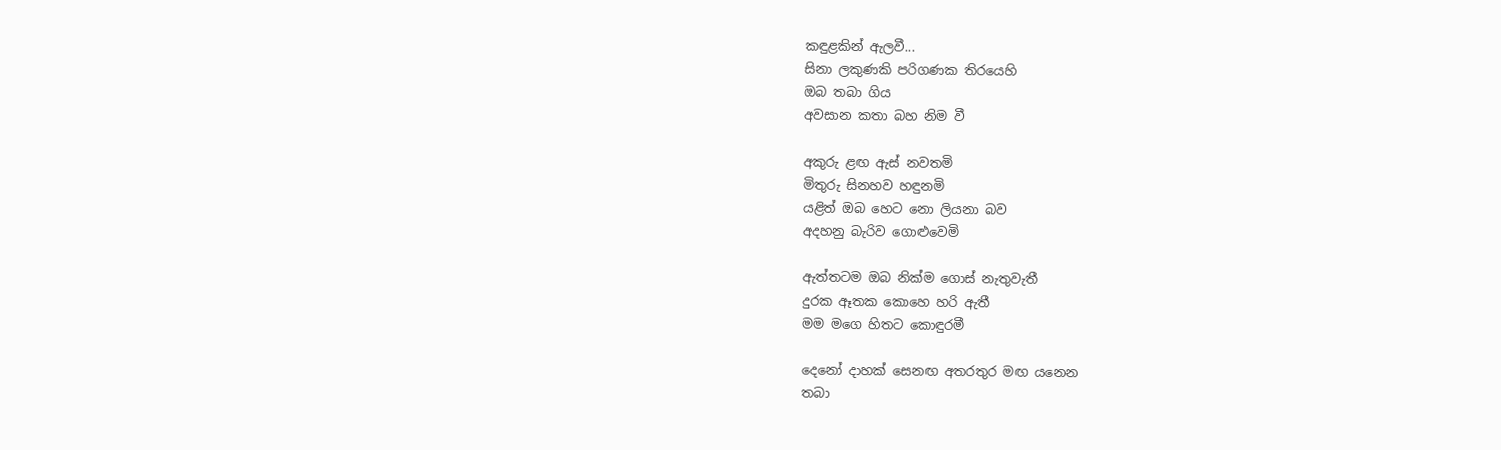කඳුළකින් ඇලවී...
සිනා ලකුණකි පරිගණක තිරයෙහි
ඔබ තබා ගිය
අවසාන කතා බහ නිම වී

අකුරු ළඟ ඇස් නවතමි
මිතුරු සිනහව හඳුනමි
යළිත් ඔබ හෙට නො ලියනා බව
අදහනු බැරිව ගොළුවෙමි

ඇත්තටම ඔබ නික්ම ගොස් නැතුවැතී
දුරක ඈතක කොහෙ හරි ඇතී
මම මගෙ හිතට කොඳුරමී

දෙනෝ දාහක් සෙනඟ අතරතුර මඟ යනෙන
තබා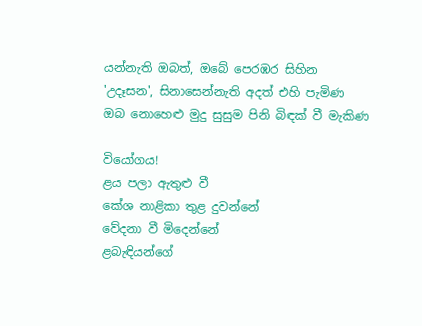යන්නැති ඔබත්, ඔබේ පෙරඹර සිහින
'උදෑසන', සිනාසෙන්නැති අදත් එහි පැමිණ
ඔබ නොහෙළු මුදු සුසුම පිනි බිඳක් වී මැකිණ

වියෝගය!
ළය පලා ඇතුළු වී
කේශ නාළිකා තුළ දුවන්නේ
වේදනා වී මිදෙන්නේ
ළබැඳියන්ගේ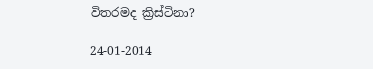විතරමද ක්‍රිස්ටිනා?

24-01-2014